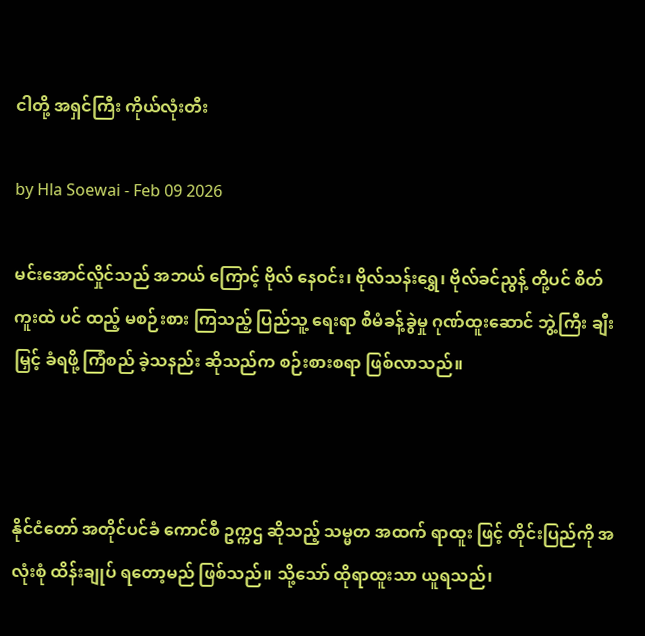ငါတို့ အရှင်ကြီး ကိုယ်လုံးတီး

by Hla Soewai - Feb 09 2026

မင်းအောင်လှိုင်သည် အဘယ် ကြောင့် ဗိုလ်‌ နေဝင်း၊ ဗိုလ်သန်းရွှေ၊ ဗိုလ်ခင်ညွန့် တို့ပင် စိတ်ကူးထဲ ပင် ထည့် မစဉ်းစား ကြသည့် ပြည်သူ့ ရေးရာ စီမံခန့်ခွဲမှု ဂုဏ်ထူးဆောင် ဘွဲ့ကြီး ချီးမြှင့် ခံရဖို့ ကြံစည် ခဲ့သနည်း ဆိုသည်က စဉ်းစားစရာ ဖြစ်လာသည်။



နိုင်ငံတော် အတိုင်ပင်ခံ ကောင်စီ ဥက္ကဌ ဆိုသည့် သမ္မတ အထက် ရာထူး ဖြင့် တိုင်းပြည်ကို အလုံးစုံ ထိန်းချုပ် ရတော့မည် ဖြစ်သည်။ သို့သော် ထိုရာထူးသာ ယူရသည်၊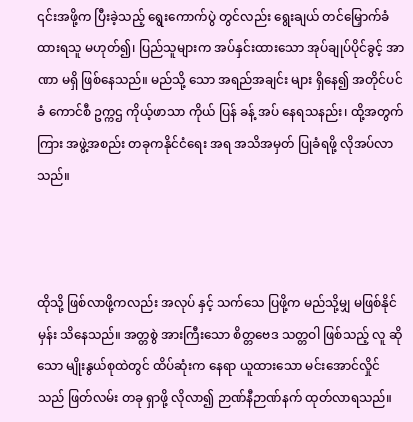၎င်းအဖို့က ပြီးခဲ့သည့် ရွေးကောက်ပွဲ တွင်လည်း ရွေးချယ် တင်မြှောက်ခံထားရသူ မဟုတ်၍၊ ပြည်သူများက အပ်နှင်းထားသော အုပ်ချုပ်ပိုင်ခွင့် အာဏာ မရှိ ဖြစ်နေသည်။ မည်သို့‌ သော အရည်အချင်း များ ရှိနေ၍ အတိုင်ပင်ခံ ကောင်စီ ဥက္ကဌ ကိုယ့်ဖာသာ ကိုယ် ပြန် ခန့် အပ် နေရသနည်း၊ ထို့အတွက် ကြား အဖွဲ့အစည်း တခုကနိုင်ငံရေး အရ အသိအမှတ် ပြုခံရဖို့ လိုအပ်လာသည်။



ထိုသို့ ဖြစ်လာဖို့ကလည်း အလုပ် နှင့် သက်သေ ပြဖို့က မည်သို့မျှ မဖြစ်နိုင်မှန်း သိနေသည်။ အတ္တစွဲ အားကြီးသော စိတ္တဗေဒ သတ္တဝါ ဖြစ်သည့် လူ ဆို‌ သော မျိုးနွယ်စုထဲတွင် ထိပ်ဆုံးက နေရာ ယူထားသော မင်းအောင်လှိုင် သည် ဖြတ်လမ်း တခု ရှာဖို့ လိုလာ၍ ဉာဏ်နီဉာဏ်နက် ထုတ်လာရသည်။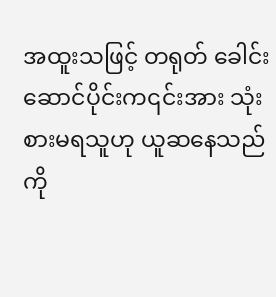အထူးသဖြင့် တရုတ် ခေါင်းဆောင်ပိုင်းက၎င်းအား သုံးစားမရသူဟု ယူဆနေသည်ကို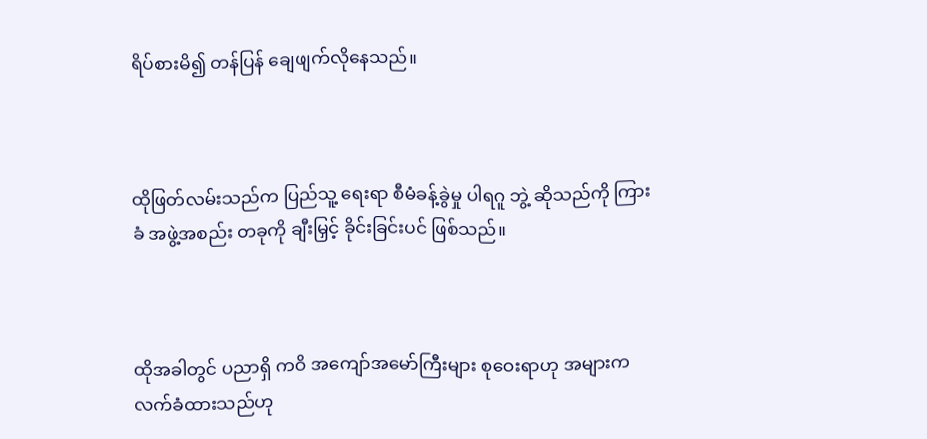ရိပ်စားမိ၍ တန်ပြန် ချေဖျက်လိုနေသည်။



ထိုဖြတ်လမ်းသည်က ပြည်သူ့ ရေးရာ စီမံခန့်ခွဲမှု ပါရဂူ ဘွဲ့ ဆိုသည်ကို ကြားခံ အဖွဲ့အစည်း တခုကို ချီးမြှင့် ခိုင်းခြင်းပင် ဖြစ်သည်။



ထိုအခါတွင် ပညာရှိ ကဝိ အကျော်အမော်ကြီးများ စုဝေးရာဟု အများက လက်ခံထားသည်ဟု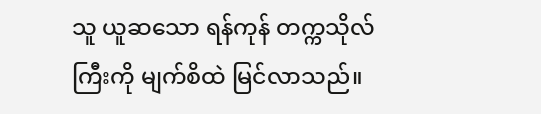သူ ယူဆသော ရန်ကုန် တက္ကသိုလ် ကြီးကို မျက်စိထဲ မြင်လာသည်။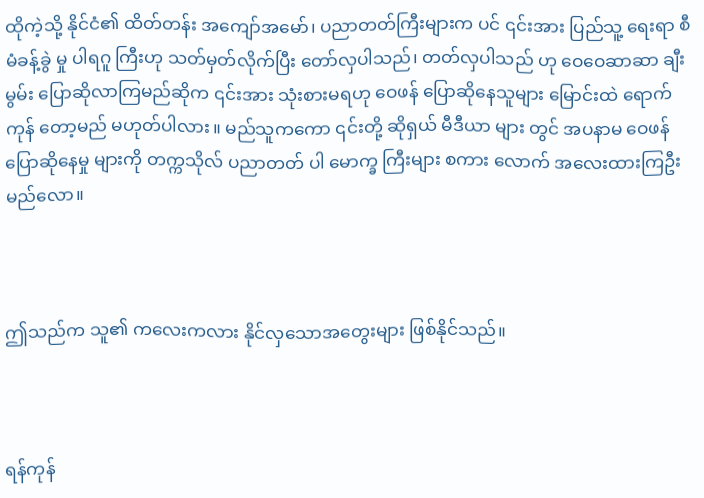ထိုကဲ့သို့ နိုင်ငံ၏ ထိတ်တန်း အကျော်အမော်၊ ပညာတတ်ကြီးများက ပင် ၎င်းအား ပြည်သူ့ ရေးရာ စီမံခန့်ခွဲ မှု ပါရဂူ ကြီးဟု သတ်မှတ်လိုက်ပြီး တော်လှပါသည်၊ တတ်လှပါသည် ဟု ဝေဝေဆာဆာ ချီးမွမ်း ပြောဆိုလာကြမည်ဆိုက ၎င်းအား သုံးစားမရဟု ဝေဖန် ပြောဆိုနေသူများ မြောင်းထဲ ရောက်ကုန် တော့မည် မဟုတ်ပါလား။ မည်သူကကော ၎င်းတို့ ဆိုရှယ် မီဒီယာ များ တွင် အပနာမ ဝေဖန် ပြောဆိုနေမှု များကို တက္ကသိုလ် ပညာတတ် ပါ‌ မောက္ခ ကြီးများ စကား လောက် အလေးထားကြဦးမည်လော။



ဤသည်က သူ၏ ကလေးကလား နိုင်လှသောအတွေးများ ဖြစ်နိုင်သည်။



ရန်ကုန်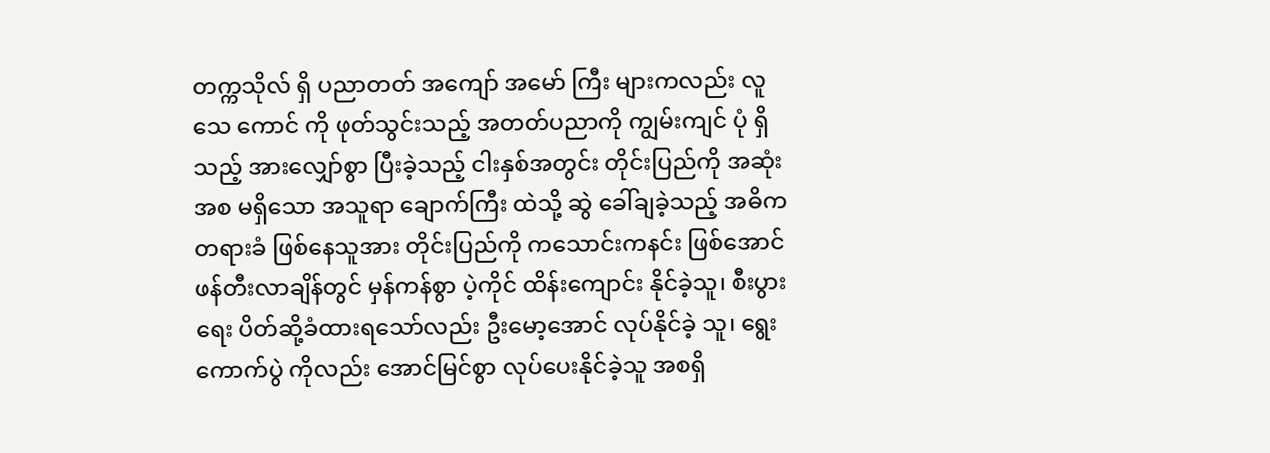တက္ကသိုလ် ရှိ ပညာတတ် အကျော် အမော် ကြီး များကလည်း လူသေ ကောင် ကို ဖုတ်သွင်းသည့် အတတ်ပညာကို ကျွမ်းကျင် ပုံ ရှိသည့် အားလျှော်စွာ ပြီးခဲ့သည့် ငါးနှစ်အတွင်း တိုင်းပြည်ကို အဆုံးအစ မရှိသော အသူရာ ချောက်ကြီး ထဲသို့ ဆွဲ ခေါ်ချခဲ့သည့် အဓိက တရားခံ ဖြစ်နေသူအား တိုင်းပြည်ကို ကသောင်းကနင်း ဖြစ်အောင် ဖန်တီးလာချိန်တွင် မှန်ကန်စွာ ပဲ့ကိုင် ထိန်းကျောင်း နိုင်ခဲ့သူ၊ စီးပွားရေး ပိတ်ဆို့ခံထားရသော်လည်း ဦးမော့အောင် လုပ်နိုင်ခဲ့ သူ၊ ရွေးကောက်ပွဲ ကိုလည်း အောင်မြင်စွာ လုပ်ပေးနိုင်ခဲ့သူ အစရှိ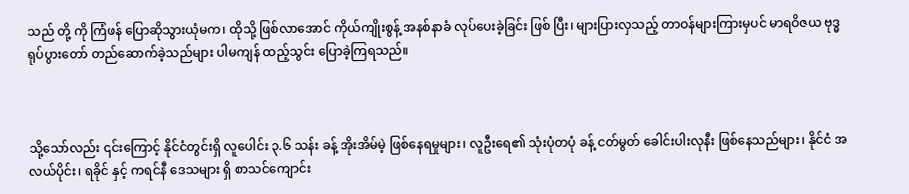သည် တို့ ကို ကြံဖန် ပြောဆိုသွားယုံမက၊ ထိုသို့ ဖြစ်လာအောင် ကိုယ်ကျိုးစွန့် အနစ်နာခံ လုပ်ပေးခဲ့ခြင်း ဖြစ် ပြီး၊ များပြားလှသည့် တာဝန်များကြားမှပင် မာရဝိဇယ ဗုဒ္ဓရုပ်ပွားတော် တည်ဆောက်ခဲ့သည်များ ပါမကျန် ထည့်သွင်း ပြောခဲ့ကြရသည်။



သို့သော်လည်း ၎င်းကြောင့် နိုင်ငံတွင်းရှိ လူပေါင်း ၃.၆ သန်း ခန့် အိုးအိမ်မဲ့ ဖြစ်နေရမှုများ၊ လူဦးရေ၏ သုံးပုံတပုံ ခန့် ငတ်မွတ် ခေါင်းပါးလုနီး ဖြစ်နေသည်များ၊ နိုင်ငံ အလယ်ပိုင်း၊ ရခိုင် နှင့် ကရင်နီ ဒေသများ ရှိ စာသင်ကျောင်း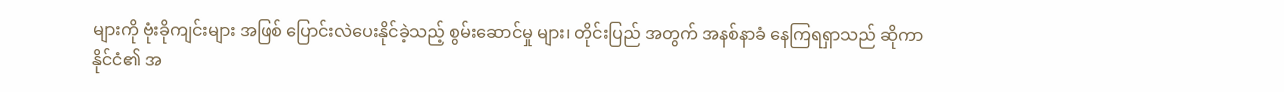များကို ဗုံးခိုကျင်းများ အဖြစ် ပြောင်းလဲပေးနိုင်ခဲ့သည့် စွမ်းဆောင်မှု များ၊ တိုင်းပြည် အတွက် အနစ်နာခံ နေကြရရှာသည် ဆိုကာ နိုင်ငံ၏ အ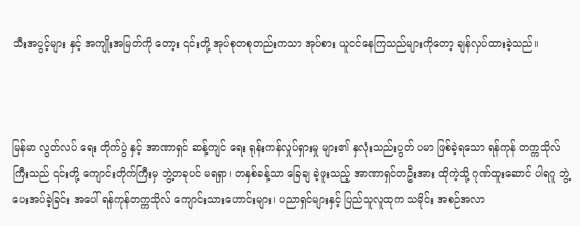သီးအပွင့်များ နှင့် အကျိုးအမြတ်ကို တော့း ၎င်းတို့ အုပ်စုတစုတည်းကသာ အုပ်စား ယူငင်နေကြသည်များကိုတော့ ချန်လှပ်ထားခဲ့သည်။



မြန်မာ လွတ်လပ်‌ ရေး တိုက်ပွဲ နှင့် အာဏာရှင် ဆန့်ကျင်‌ ရေး ရုန်းကန်လှုပ်ရှားမှု များ၏ နှလုံးသည်းပွတ် ပမာ ဖြစ်ခဲ့ရသော ရန်ကုန် တက္ကသိုလ် ကြီးသည် ၎င်းတို့ ကျောင်းတိုက်ကြီးမှ ဘွဲ့တခုပင် မရရှာ၊ တနှစ်ခန့်သာ ခြေချ ခဲ့ဖူးသည့် အာဏာရှင်တဦးအား ထိုကဲ့သို့ ဂုဏ်ထူးဆောင် ပါရဂူ ဘွဲ့ ပေးအပ်ခဲ့ခြင်း အပေါ် ရန်ကုန်တက္ကသိုလ် ကျောင်းသားဟောင်းများ၊ ပညာရှင်များနှင့် ပြည်သူလူထုက သမိုင်း အစဉ်အလာ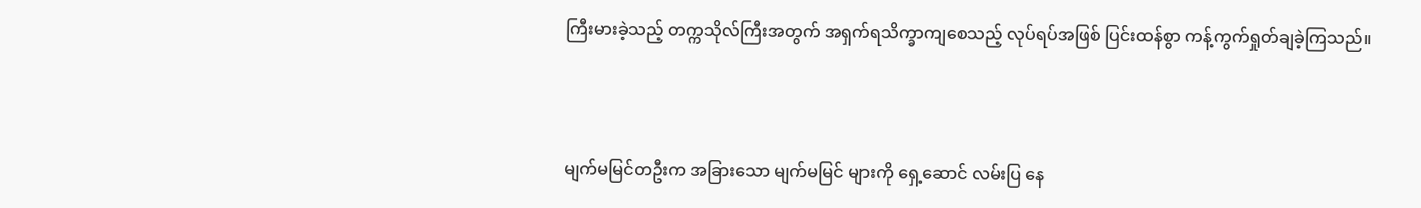ကြီးမားခဲ့သည့် တက္ကသိုလ်ကြီးအတွက် အရှက်ရသိက္ခာကျစေသည့် လုပ်ရပ်အဖြစ် ပြင်းထန်စွာ ကန့်ကွက်ရှုတ်ချခဲ့ကြသည်။



မျက်မမြင်တဦးက အခြားသော မျက်မမြင် များကို ရှေ့ဆောင် လမ်းပြ နေ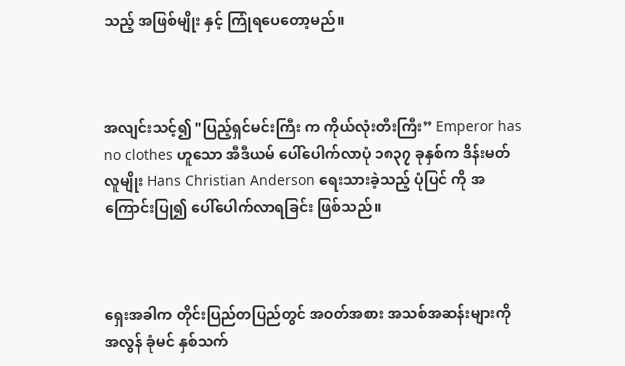သည့် အဖြစ်မျိုး နှင့် ကြုံရပေတော့မည်။



အလျင်းသင့်၍ "ပြည့်ရှင်မင်းကြီး က ကိုယ်လုံးတီးကြီး” Emperor has no clothes ဟူသော အီဒီယမ် ပေါ်ပေါက်လာပုံ ၁၈၃၇ ခုနှစ်က ဒိန်းမတ် လူမျိုး Hans Christian Anderson ရေးသားခဲ့သည့် ပုံပြင် ကို အကြောင်းပြု၍ ပေါ်ပေါက်လာရခြင်း ဖြစ်သည်။



ရှေးအခါက တိုင်းပြည်တပြည်တွင် အဝတ်အစား အသစ်အဆန်းများကို အလွန် ခုံမင် နှစ်သက်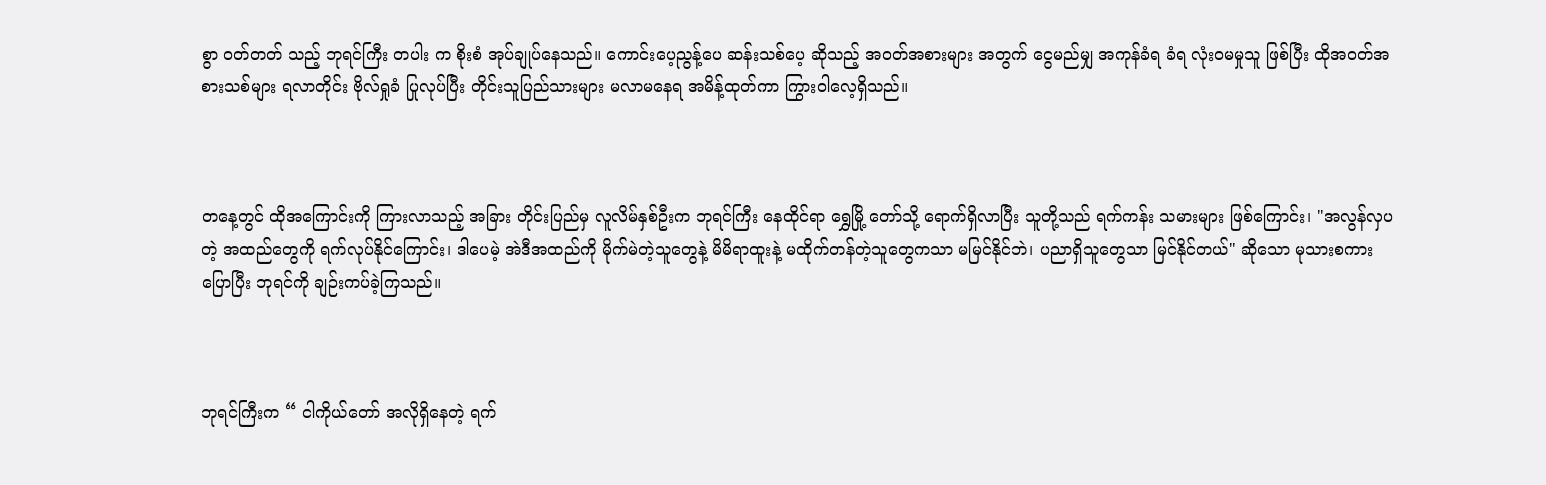စွာ ဝတ်တတ် သည့် ဘုရင်ကြီး တပါး က စိုးစံ အုပ်ချုပ်နေသည်။ ကောင်းပေ့ညွန့်ပေ ဆန်းသစ်ပေ့ ဆိုသည့် အဝတ်အစားများ အတွက် ငွေမည်မျှ အကုန်ခံရ ခံရ လုံးဝမမှုသူ ဖြစ်ပြီး ထိုအဝတ်အစားသစ်များ ရလာတိုင်း ဗိုလ်ရှုခံ ပြုလုပ်ပြီး တိုင်းသူပြည်သားများ မလာမနေရ အမိန့်ထုတ်ကာ ကြွားဝါလေ့ရှိသည်။



တနေ့တွင် ထိုအကြောင်းကို ကြားလာသည့် အခြား တိုင်းပြည်မှ လူလိမ်နှစ်ဦးက ဘုရင်ကြီး နေထိုင်ရာ ရွှေမြို့ တော်သို့ ရောက်ရှိလာပြီး သူတို့သည် ရက်ကန်း သမားများ ဖြစ်ကြောင်း၊ "အလွန်လှပတဲ့ အထည်တွေကို ရက်လုပ်နိုင်ကြောင်း၊ ဒါပေမဲ့ အဲဒီအထည်ကို မိုက်မဲတဲ့သူတွေနဲ့ မိမိရာထူးနဲ့ မထိုက်တန်တဲ့သူတွေကသာ မမြင်နိုင်ဘဲ၊ ပညာရှိသူတွေသာ မြင်နိုင်တယ်" ဆိုသော မုသားစကား ပြောပြီး ဘုရင်ကို ချဉ်းကပ်ခဲ့ကြသည်။



ဘုရင်ကြီးက “ ငါကိုယ်တော် အလိုရှိနေတဲ့ ရက်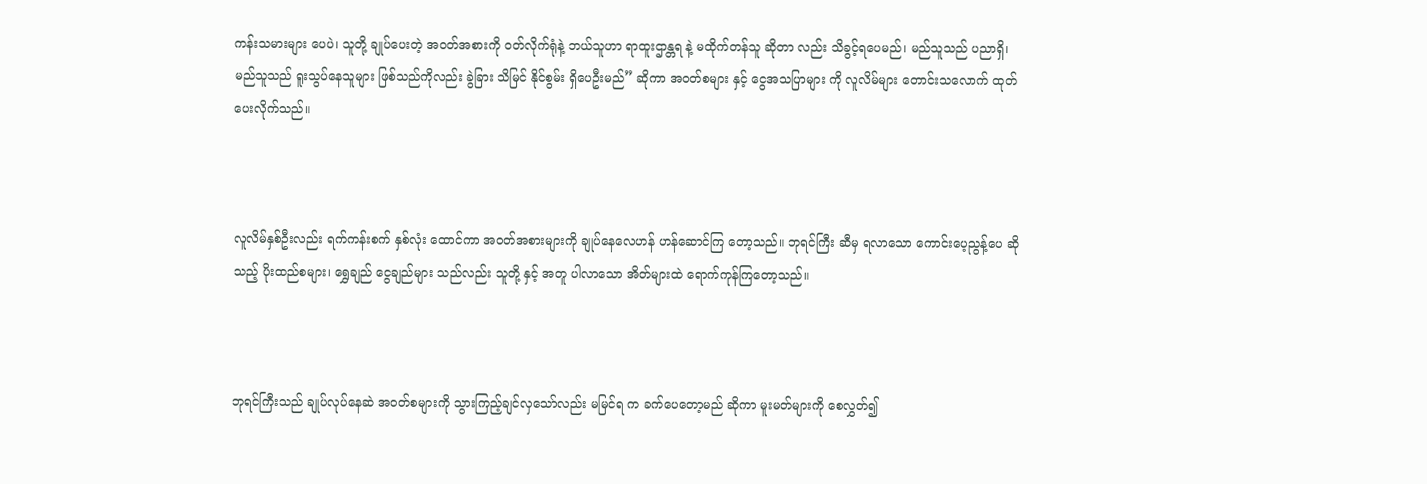ကန်းသမားများ ပေပဲ၊ သူတို့ ချုပ်ပေးတဲ့ အဝတ်အစားကို ဝတ်လိုက်ရုံနဲ့ ဘယ်သူဟာ ရာထူးဌာန္တရ နဲ့ မထိုက်တန်သူ ဆိုတာ လည်း သိခွင့်ရပေမည်၊ မည်သူသည် ပညာရှိ၊ မည်သူသည် ရူးသွပ်နေသူများ ဖြစ်သည်ကိုလည်း ခွဲခြား သိမြင် နိုင်စွမ်း ရှိပေဦးမည်” ဆိုကာ အဝတ်စများ နှင့် ငွေအသပြာများ ကို လူလိမ်များ တောင်းသလောက် ထုတ်ပေးလိုက်သည်။



လူလိမ်နှစ်ဦးလည်း ရက်ကန်းစက် နှစ်လုံး ထောင်ကာ အဝတ်အစားများကို ချုပ်နေလေဟန် ဟန်ဆောင်ကြ တော့သည်။ ဘုရင်ကြီး ဆီမှ ရလာသော ကောင်းပေ့ညွန့်ပေ ဆိုသည့် ပိုးထည်စများ၊ ရွှေချည် ငွေချည်များ သည်လည်း သူတို့ နှင့် အတူ ပါလာသော အိတ်များထဲ ရောက်ကုန်ကြတော့သည်။



ဘုရင်ကြီးသည် ချုပ်လုပ်နေဆဲ အဝတ်စများကို သွားကြည့်ချင်လှသော်လည်း မမြင်ရ က ခက်ပေတော့မည် ဆိုကာ မူးမတ်များကို စေလွှတ်၍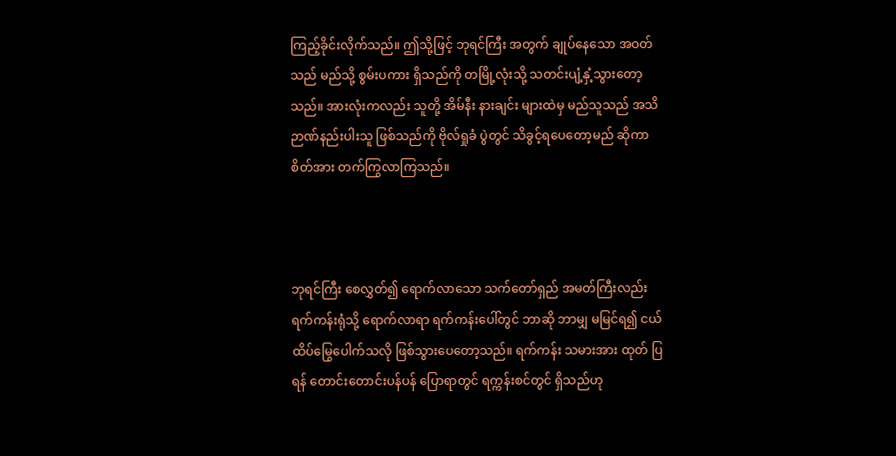ကြည့်ခိုင်းလိုက်သည်။ ဤသို့ဖြင့် ဘုရင်ကြီး အတွက် ချုပ်နေသော အဝတ် သည် မည်သို့ စွမ်းပကား ရှိသည်ကို တမြို့လုံးသို့ သတင်းပျံ့နှံ့သွားတော့သည်။ အားလုံးကလည်း သူတို့ အိမ်နီး နားချင်း များထဲမှ မည်သူသည် အသိဉာဏ်နည်းပါးသူ ဖြစ်သည်ကို ဗိုလ်ရှုခံ ပွဲတွင် သိခွင့်ရပေတော့မည် ဆိုကာ စိတ်အား တက်ကြွလာကြသည်။



ဘုရင်ကြီး စေလွှတ်၍ ရောက်လာသော သက်တော်ရှည် အမတ်ကြီးလည်း ရက်ကန်းရုံသို့ ရောက်လာရာ ရက်ကန်းပေါ်တွင် ဘာဆို ဘာမျှ မမြင်ရ၍ ငယ်ထိပ်မြွေပေါက်သလို ဖြစ်သွားပေတော့သည်။ ရက်ကန်း သမားအား ထုတ် ပြရန် တောင်းတောင်းပန်ပန် ပြောရာတွင် ရက္ကန်းစင်တွင် ရှိသည်ဟု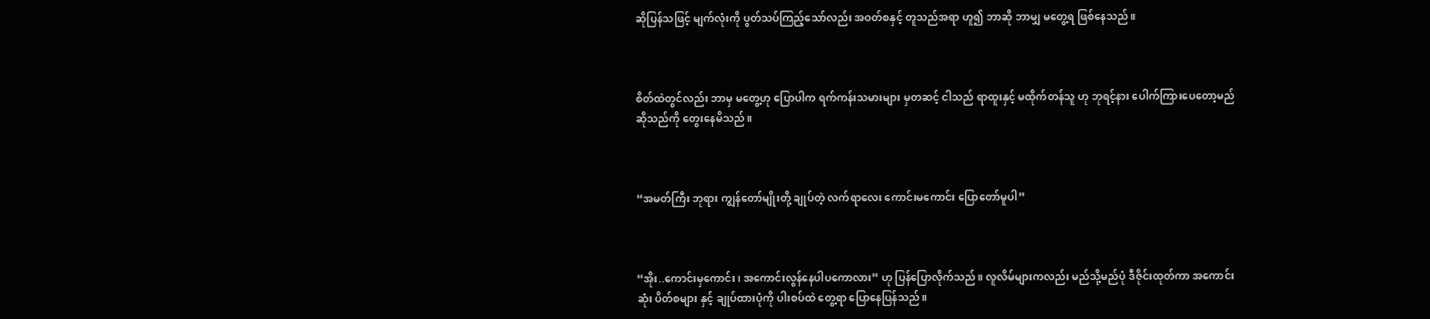ဆိုပြန်သဖြင့် မျက်လုံးကို ပွတ်သပ်ကြည့်သော်လည်း အဝတ်စနှင့် တူသည်အရာ ဟူ၍ ဘာဆို ဘာမျှ မတွေ့ရ ဖြစ်နေသည်။



စိတ်ထဲတွင်လည်း ဘာမှ မတွေ့ဟု ပြောပါက ရက်ကန်းသမားများ မှတဆင့် ငါသည် ရာထူးနှင့် မထိုက်တန်သူ ဟု ဘုရင့်နား ပေါက်ကြားပေတော့မည် ဆိုသည်ကို တွေးနေမိသည်။



“အမတ်ကြီး ဘုရား ကျွန်တော်မျိုးတို့ ချုပ်တဲ့ လက်ရာလေး ကောင်းမကောင်း ပြောတော်မူပါ”



“အိုး..ကောင်းမှကောင်း၊ အကောင်းလွန်နေပါပကောလား” ဟု ပြန်ပြောလိုက်သည်။ လူလိမ်များကလည်း မည်သို့မည်ပုံ ဒီဇိုင်းထုတ်ကာ အကောင်းဆုံး ပိတ်စများ နှင့် ချုပ်ထားပုံကို ပါးစပ်ထဲ တွေ့ရာ ပြောနေပြန်သည်။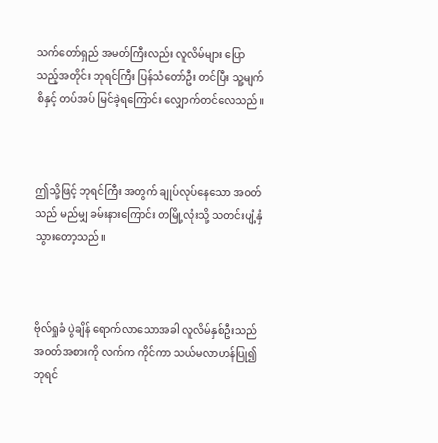သက်တော်ရှည် အမတ်ကြီးလည်း လူလိမ်များ ပြောသည့်အတိုင်း ဘုရင်ကြီး ပြန်သံတော်ဦး တင်ပြီး သူ့မျက်စိနှင့် တပ်အပ် မြင်ခဲ့ရကြောင်း လျှောက်တင်လေသည်။



ဤသို့ဖြင့် ဘုရင်ကြီး အတွက် ချုပ်လုပ်နေသော အဝတ်သည် မည်မျှ ခမ်းနားကြောင်း တမြို့လုံးသို့ သတင်းပျံ့နှံ သွားတော့သည်။



ဗိုလ်ရှုခံ ပွဲချိန် ရောက်လာသောအခါ လူလိမ်နှစ်ဦးသည် အဝတ်အစားကို လက်က ကိုင်ကာ သယ်မလာဟန်ပြု၍ ဘုရင်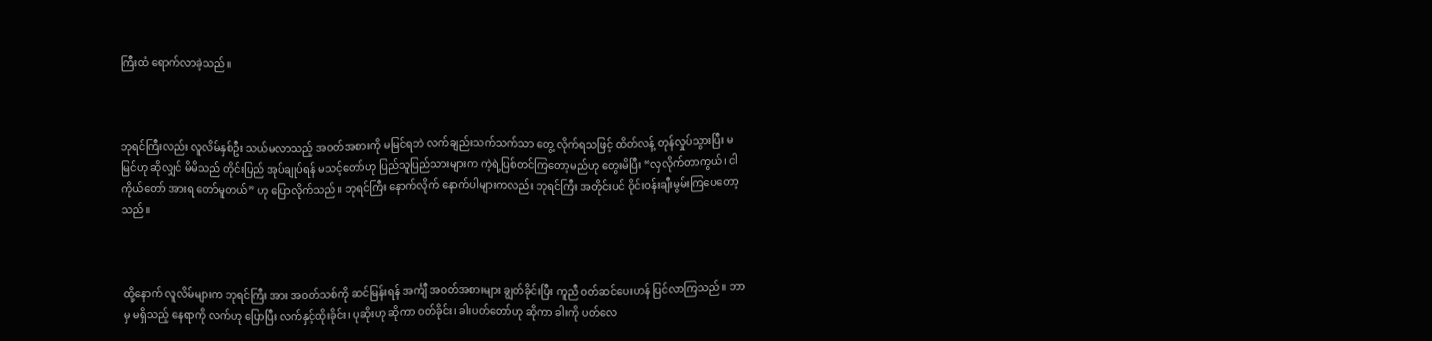ကြီးထံ ရောက်လာခဲ့သည်။



ဘုရင်ကြီးလည်း လူလိမ်နှစ်ဦး သယ်မလာသည့် အဝတ်အစားကို မမြင်ရဘဲ လက်ချည်းသက်သက်သာ တွေ့ လိုက်ရသဖြင့် ထိတ်လန့် တုန်လှုပ်သွားပြီး မမြင်ဟု ဆိုလျှင် မိမိသည် တိုင်းပြည် အုပ်ချုပ်ရန် မသင့်တော်ဟု ပြည်သူပြည်သားများက ကဲ့ရဲ့ပြစ်တင်ကြတော့မည်ဟု တွေးမိပြီး “လှလိုက်တာကွယ်၊ ငါကိုယ်တော် အားရ တော်မူတယ်” ဟု ပြောလိုက်သည်။ ဘုရင်ကြီး နောက်လိုက် နောက်ပါများကလည်း ဘုရင်ကြီး အတိုင်းပင် ဝိုင်းဝန်းချီးမွမ်းကြပေတော့သည်။



ထို့နောက် လူလိမ်များက ဘုရင်ကြီး အား အဝတ်သစ်ကို ဆင်မြန်းရန် အင်္ကျီ အဝတ်အစားများ ချွတ်ခိုင်းပြီး ကူညီ ဝတ်ဆင်ပေးဟန် ပြင်လာကြသည်။ ဘာမှ မရှိသည့် နေရာကို လက်ဟု ပြောပြီး လက်နှင့်ထိုးခိုင်း၊ ပုဆိုးဟု ဆိုကာ ဝတ်ခိုင်း၊ ခါးပတ်တော်ဟု ဆိုကာ ခါးကို ပတ်လေ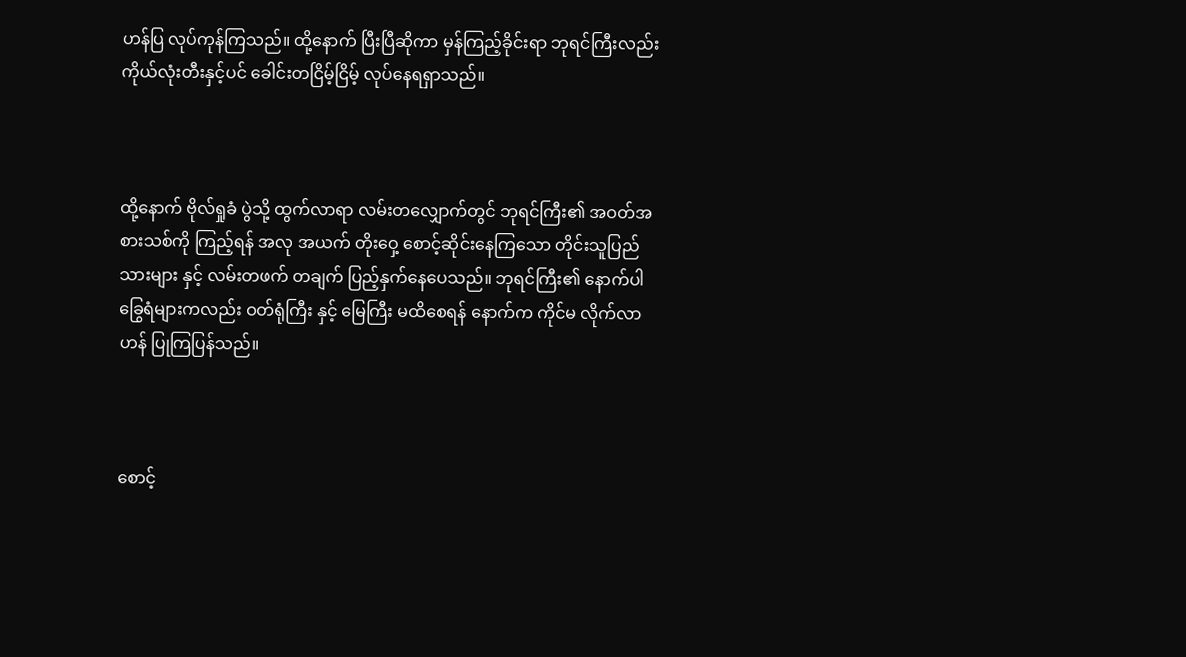ဟန်ပြ လုပ်ကုန်ကြသည်။ ထို့နောက် ပြီးပြီဆိုကာ မှန်ကြည့်ခိုင်းရာ ဘုရင်ကြီးလည်း ကိုယ်လုံးတီးနှင့်ပင် ခေါင်းတငြိမ့်ငြိမ့် လုပ်နေရရှာသည်။



ထို့နောက် ဗိုလ်ရှုခံ ပွဲသို့ ထွက်လာရာ လမ်းတလျှောက်တွင် ဘုရင်ကြီး၏ အဝတ်အစားသစ်ကို ကြည့်ရန် အလု အယက် တိုးဝှေ့ စောင့်ဆိုင်းနေကြသော တိုင်းသူပြည်သားများ နှင့် လမ်းတဖက် တချက် ပြည့်နှက်နေပေသည်။ ဘုရင်ကြီး၏ နောက်ပါခြွေရံများကလည်း ဝတ်ရုံကြီး နှင့် မြေကြီး မထိစေရန် နောက်က ကိုင်မ လိုက်လာဟန် ပြုကြပြန်သည်။



စောင့်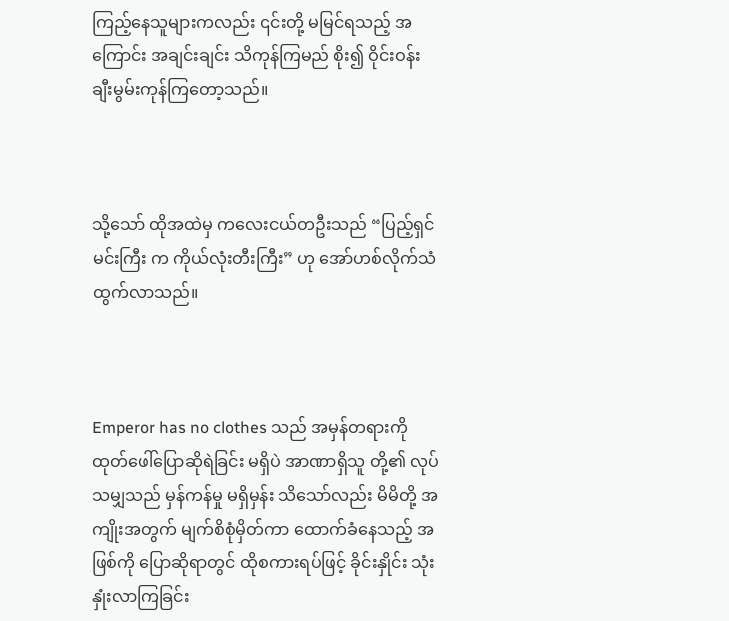ကြည့်နေသူများကလည်း ၎င်းတို့ မမြင်ရသည့် အကြောင်း အချင်းချင်း သိကုန်ကြမည် စိုး၍ ဝိုင်းဝန်း ချီးမွမ်းကုန်ကြတော့သည်။



သို့သော် ထိုအထဲမှ ကလေးငယ်တဦးသည် “ပြည့်ရှင်မင်းကြီး က ကိုယ်လုံးတီးကြီး” ဟု အော်ဟစ်လိုက်သံ ထွက်လာသည်။



Emperor has no clothes သည် အမှန်တရားကို ထုတ်ဖေါ်ပြောဆိုရဲခြင်း မရှိပဲ အာဏာရှိသူ တို့၏ လုပ်သမျှသည် မှန်ကန်မှု မရှိမှန်း သိသော်လည်း မိမိတို့ အကျိုးအတွက် မျက်စိစုံမှိတ်ကာ ထောက်ခံနေသည့် အဖြစ်ကို ပြောဆိုရာတွင် ထိုစကားရပ်ဖြင့် ခိုင်းနှိုင်း သုံးနှုံးလာကြခြင်း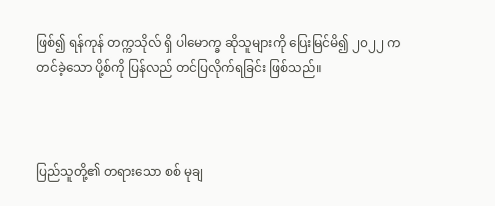ဖြစ်၍ ရန်ကုန် တက္ကသိုလ် ရှိ ပါမောက္ခ ဆိုသူများကို ပြေးမြင်မိ၍ ၂၀၂၂ က တင်ခဲ့သော ပို့စ်ကို ပြန်လည် တင်ပြလိုက်ရခြင်း ဖြစ်သည်။



ပြည်သူတို့၏ တရားသော စစ် မုချ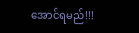အောင်ရမည်!!!